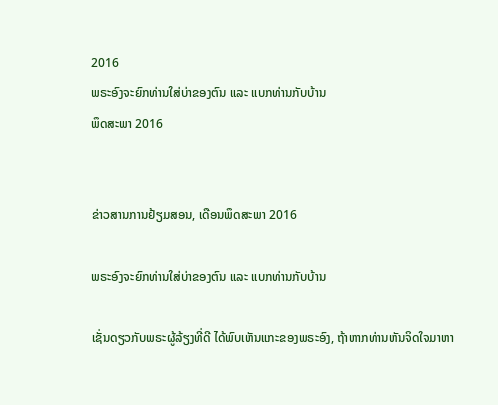2016
ພຣະອົງຈະຍົກທ່ານໃສ່ບ່າຂອງຕົນ ແລະ ແບກທ່ານກັບບ້ານ
ພຶດສະພາ 2016


ຂ່າວສານການຢ້ຽມສອນ, ເດືອນພຶດສະພາ 2016

ພຣະອົງຈະຍົກທ່ານໃສ່ບ່າຂອງຕົນ ແລະ ແບກທ່ານກັບບ້ານ

ເຊັ່ນດຽວກັບພຣະຜູ້ລ້ຽງທີ່ດີ ໄດ້ພົບເຫັນແກະຂອງພຣະອົງ, ຖ້າຫາກທ່ານຫັນຈິດໃຈມາຫາ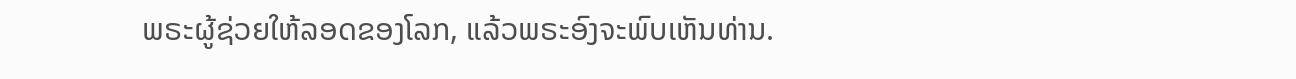ພຣະຜູ້ຊ່ວຍໃຫ້ລອດຂອງໂລກ, ແລ້ວພຣະອົງຈະພົບເຫັນທ່ານ.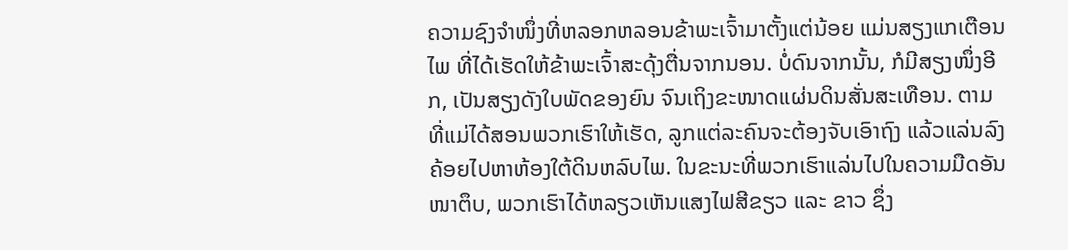ຄວາມຊົງຈຳໜຶ່ງທີ່ຫລອກຫລອນຂ້າພະເຈົ້າມາຕັ້ງແຕ່ນ້ອຍ ແມ່ນສຽງແກເຕືອນໄພ ທີ່ໄດ້ເຮັດໃຫ້ຂ້າພະເຈົ້າສະດຸ້ງຕື່ນຈາກນອນ. ບໍ່ດົນຈາກນັ້ນ, ກໍມີສຽງໜຶ່ງອີກ, ເປັນສຽງດັງໃບພັດຂອງຍົນ ຈົນເຖິງຂະໜາດແຜ່ນດິນສັ່ນສະເທືອນ. ຕາມທີ່ແມ່ໄດ້ສອນພວກເຮົາໃຫ້ເຮັດ, ລູກແຕ່ລະຄົນຈະຕ້ອງຈັບເອົາຖົງ ແລ້ວແລ່ນລົງຄ້ອຍໄປຫາຫ້ອງໃຕ້ດິນຫລົບໄພ. ໃນຂະນະທີ່ພວກເຮົາແລ່ນໄປໃນຄວາມມືດອັນໜາຕຶບ, ພວກເຮົາໄດ້ຫລຽວເຫັນແສງໄຟສີຂຽວ ແລະ ຂາວ ຊຶ່ງ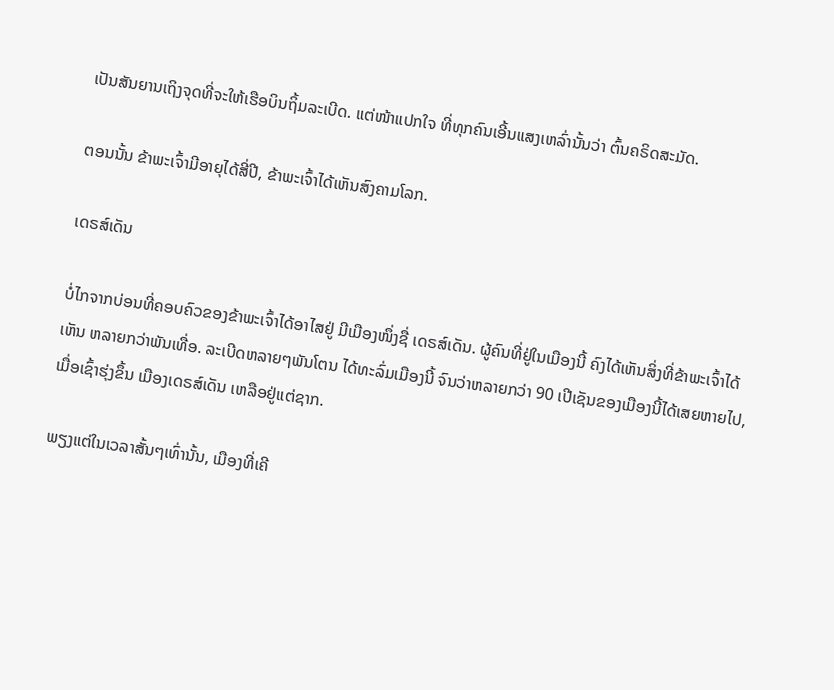ເປັນສັນຍານເຖິງຈຸດທີ່ຈະໃຫ້ເຮືອບິນຖິ້ມລະເບີດ. ແຕ່ໜ້າແປກໃຈ ທີ່ທຸກຄົນເອີ້ນແສງເຫລົ່ານັ້ນວ່າ ຕົ້ນຄຣິດສະມັດ.

ຕອນນັ້ນ ຂ້າພະເຈົ້າມີອາຍຸໄດ້ສີ່ປີ, ຂ້າພະເຈົ້າໄດ້ເຫັນສົງຄາມໂລກ.

ເດຣສ໌ເດັນ

ບໍ່ໄກຈາກບ່ອນທີ່ຄອບຄົວຂອງຂ້າພະເຈົ້າໄດ້ອາໄສຢູ່ ມີເມືອງໜຶ່ງຊື່ ເດຣສ໌ເດັນ. ຜູ້ຄົນທີ່ຢູ່ໃນເມືອງນີ້ ຄົງໄດ້ເຫັນສິ່ງທີ່ຂ້າພະເຈົ້າໄດ້ເຫັນ ຫລາຍກວ່າພັນເທື່ອ. ລະເບີດຫລາຍໆພັນໂຕນ ໄດ້ທະລົ່ມເມືອງນີ້ ຈົນວ່າຫລາຍກວ່າ 90 ເປີເຊັນຂອງເມືອງນີ້ໄດ້ເສຍຫາຍໄປ, ເມື່ອເຊົ້າຮຸ່ງຂຶ້ນ ເມືອງເດຣສ໌ເດັນ ເຫລືອຢູ່ແຕ່ຊາກ.

ພຽງແຕ່ໃນເວລາສັ້ນໆເທົ່ານັ້ນ, ເມືອງທີ່ເຄີ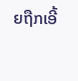ຍຖືກເອີ້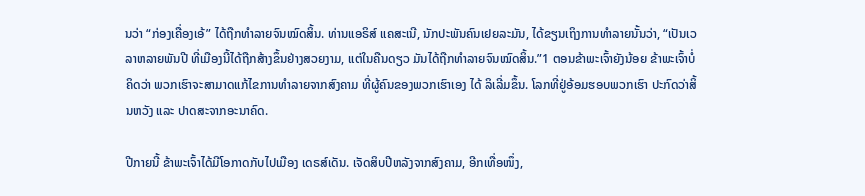ນວ່າ “ກ່ອງເຄື່ອງເອ້” ໄດ້ຖືກທຳລາຍຈົນໝົດສິ້ນ. ທ່ານແອຣິສ໌ ແຄສະເນີ, ນັກປະພັນຄົນເຢຍລະມັນ, ໄດ້ຂຽນເຖິງການທຳລາຍນັ້ນວ່າ, “ເປັນເວລາຫລາຍພັນປີ ທີ່ເມືອງນີ້ໄດ້ຖືກສ້າງຂຶ້ນຢ່າງສວຍງາມ, ແຕ່ໃນຄືນດຽວ ມັນໄດ້ຖືກທຳລາຍຈົນໝົດສິ້ນ.”1 ຕອນຂ້າພະເຈົ້າຍັງນ້ອຍ ຂ້າພະເຈົ້າບໍ່ຄິດວ່າ ພວກເຮົາຈະສາມາດແກ້ໄຂການທຳລາຍຈາກສົງຄາມ ທີ່ຜູ້ຄົນຂອງພວກເຮົາເອງ ໄດ້ ລິເລີ່ມຂຶ້ນ. ໂລກທີ່ຢູ່ອ້ອມຮອບພວກເຮົາ ປະກົດວ່າສິ້ນຫວັງ ແລະ ປາດສະຈາກອະນາຄົດ.

ປີກາຍນີ້ ຂ້າພະເຈົ້າໄດ້ມີໂອກາດກັບໄປເມືອງ ເດຣສ໌ເດັນ. ເຈັດສິບປີຫລັງຈາກສົງຄາມ, ອີກເທື່ອໜຶ່ງ,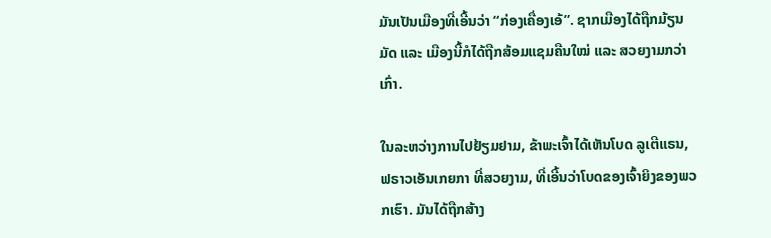ມັນເປັນເມືອງທີ່ເອີ້ນວ່າ “ກ່ອງເຄື່ອງເອ້”. ຊາກເມືອງໄດ້ຖືກມ້ຽນມັດ ແລະ ເມືອງນີ້ກໍໄດ້ຖືກສ້ອມແຊມຄືນໃໝ່ ແລະ ສວຍງາມກວ່າເກົ່າ.

ໃນລະຫວ່າງການໄປຢ້ຽມຢາມ, ຂ້າພະເຈົ້າໄດ້ເຫັນໂບດ ລູເຕີແຣນ, ຟຣາວເອັນເກຍກາ ທີ່ສວຍງາມ, ທີ່ເອີ້ນວ່າໂບດຂອງເຈົ້າຍິງຂອງພວກເຮົາ. ມັນໄດ້ຖືກສ້າງ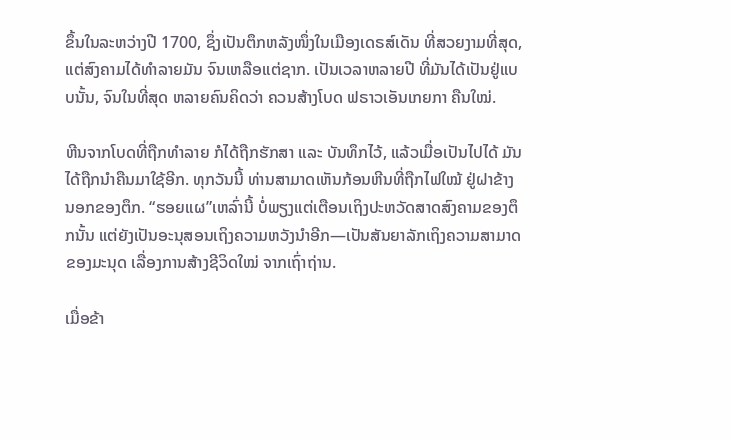ຂຶ້ນໃນລະຫວ່າງປີ 1700, ຊຶ່ງເປັນຕຶກຫລັງໜຶ່ງໃນເມືອງເດຣສ໌ເດັນ ທີ່ສວຍງາມທີ່ສຸດ, ແຕ່ສົງຄາມໄດ້ທຳລາຍມັນ ຈົນເຫລືອແຕ່ຊາກ. ເປັນເວລາຫລາຍປີ ທີ່ມັນໄດ້ເປັນຢູ່ແບບນັ້ນ, ຈົນໃນທີ່ສຸດ ຫລາຍຄົນຄິດວ່າ ຄວນສ້າງໂບດ ຟຣາວເອັນເກຍກາ ຄືນໃໝ່.

ຫີນຈາກໂບດທີ່ຖືກທຳລາຍ ກໍໄດ້ຖືກຮັກສາ ແລະ ບັນທຶກໄວ້, ແລ້ວເມື່ອເປັນໄປໄດ້ ມັນໄດ້ຖືກນຳຄືນມາໃຊ້ອີກ. ທຸກວັນນີ້ ທ່ານສາມາດເຫັນກ້ອນຫີນທີ່ຖືກໄຟໃໝ້ ຢູ່ຝາຂ້າງນອກຂອງຕຶກ. “ຮອຍແຜ”ເຫລົ່ານີ້ ບໍ່ພຽງແຕ່ເຕືອນເຖິງປະຫວັດສາດສົງຄາມຂອງຕຶກນັ້ນ ແຕ່ຍັງເປັນອະນຸສອນເຖິງຄວາມຫວັງນຳອີກ—ເປັນສັນຍາລັກເຖິງຄວາມສາມາດຂອງມະນຸດ ເລື່ອງການສ້າງຊີວິດໃໝ່ ຈາກເຖົ່າຖ່ານ.

ເມື່ອຂ້າ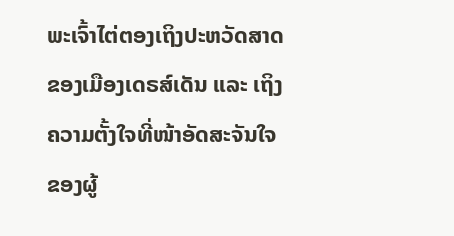ພະເຈົ້າໄຕ່ຕອງເຖິງປະຫວັດສາດຂອງເມືອງເດຣສ໌ເດັນ ແລະ ເຖິງຄວາມຕັ້ງໃຈທີ່ໜ້າອັດສະຈັນໃຈ ຂອງຜູ້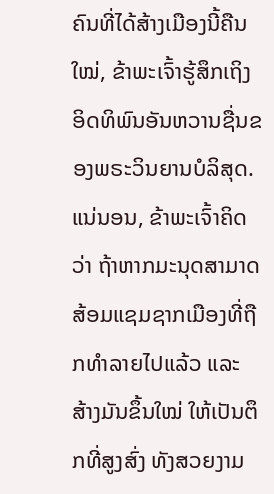ຄົນທີ່ໄດ້ສ້າງເມືອງນີ້ຄືນໃໝ່, ຂ້າພະເຈົ້າຮູ້ສຶກເຖິງອິດທິພົນອັນຫວານຊື່ນຂອງພຣະວິນຍານບໍລິສຸດ. ແນ່ນອນ, ຂ້າພະເຈົ້າຄິດວ່າ ຖ້າຫາກມະນຸດສາມາດສ້ອມແຊມຊາກເມືອງທີ່ຖືກທຳລາຍໄປແລ້ວ ແລະ ສ້າງມັນຂຶ້ນໃໝ່ ໃຫ້ເປັນຕຶກທີ່ສູງສົ່ງ ທັງສວຍງາມ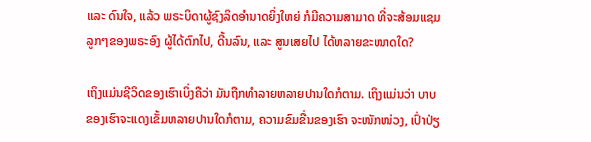ແລະ ດົນໃຈ, ແລ້ວ ພຣະບິດາຜູ້ຊົງລິດອຳນາດຍິ່ງໃຫຍ່ ກໍມີຄວາມສາມາດ ທີ່ຈະສ້ອມແຊມລູກໆຂອງພຣະອົງ ຜູ້ໄດ້ຕົກໄປ, ດີ້ນລົນ, ແລະ ສູນເສຍໄປ ໄດ້ຫລາຍຂະໜາດໃດ?

ເຖິງແມ່ນຊີວິດຂອງເຮົາເບິ່ງຄືວ່າ ມັນຖືກທຳລາຍຫລາຍປານໃດກໍຕາມ. ເຖິງແມ່ນວ່າ ບາບຂອງເຮົາຈະແດງເຂັ້ມຫລາຍປານໃດກໍຕາມ, ຄວາມຂົມຂື່ນຂອງເຮົາ ຈະໜັກໜ່ວງ, ເປົ່າປ່ຽ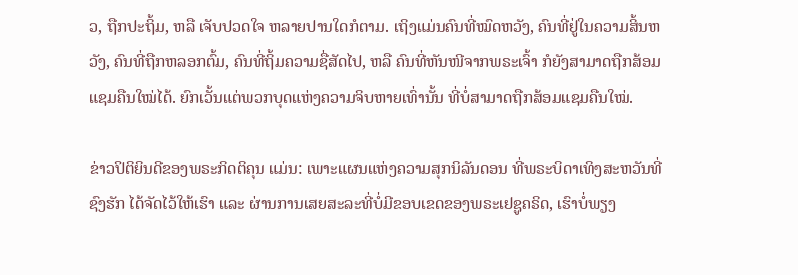ວ, ຖືກປະຖິ້ມ, ຫລື ເຈັບປວດໃຈ ຫລາຍປານໃດກໍຕາມ. ເຖິງແມ່ນຄົນທີ່ໝົດຫວັງ, ຄົນທີ່ຢູ່ໃນຄວາມສິ້ນຫວັງ, ຄົນທີ່ຖືກຫລອກຕົ້ມ, ຄົນທີ່ຖິ້ມຄວາມຊື່ສັດໄປ, ຫລື ຄົນທີ່ຫັນໜີຈາກພຣະເຈົ້າ ກໍຍັງສາມາດຖືກສ້ອມແຊມຄືນໃໝ່ໄດ້. ຍົກເວັ້ນແຕ່ພວກບຸດແຫ່ງຄວາມຈິບຫາຍເທົ່ານັ້ນ ທີ່ບໍ່ສາມາດຖືກສ້ອມແຊມຄືນໃໝ່.

ຂ່າວປິຕິຍິນດີຂອງພຣະກິດຕິຄຸນ ແມ່ນ: ເພາະແຜນແຫ່ງຄວາມສຸກນິລັນດອນ ທີ່ພຣະບິດາເທິງສະຫວັນທີ່ຊົງຮັກ ໄດ້ຈັດໄວ້ໃຫ້ເຮົາ ແລະ ຜ່ານການເສຍສະລະທີ່ບໍ່ມີຂອບເຂດຂອງພຣະເຢຊູຄຣິດ, ເຮົາບໍ່ພຽງ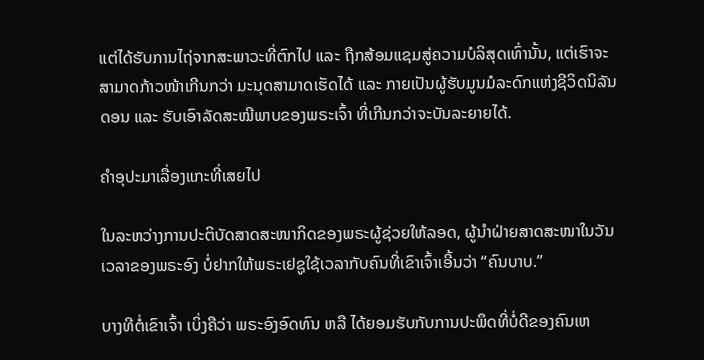ແຕ່ໄດ້ຮັບການໄຖ່ຈາກສະພາວະທີ່ຕົກໄປ ແລະ ຖືກສ້ອມແຊມສູ່ຄວາມບໍລິສຸດເທົ່ານັ້ນ, ແຕ່ເຮົາຈະສາມາດກ້າວໜ້າເກີນກວ່າ ມະນຸດສາມາດເຮັດໄດ້ ແລະ ກາຍເປັນຜູ້ຮັບມູນມໍລະດົກແຫ່ງຊີວິດນິລັນດອນ ແລະ ຮັບເອົາລັດສະໝີພາບຂອງພຣະເຈົ້າ ທີ່ເກີນກວ່າຈະບັນລະຍາຍໄດ້.

ຄຳອຸປະມາເລື່ອງແກະທີ່ເສຍໄປ

ໃນລະຫວ່າງການປະຕິບັດສາດສະໜາກິດຂອງພຣະຜູ້ຊ່ວຍໃຫ້ລອດ, ຜູ້ນຳຝ່າຍສາດສະໜາໃນວັນເວລາຂອງພຣະອົງ ບໍ່ຢາກໃຫ້ພຣະເຢຊູໃຊ້ເວລາກັບຄົນທີ່ເຂົາເຈົ້າເອີ້ນວ່າ “ຄົນບາບ.”

ບາງທີຕໍ່ເຂົາເຈົ້າ ເບິ່ງຄືວ່າ ພຣະອົງອົດທົນ ຫລື ໄດ້ຍອມຮັບກັບການປະພຶດທີ່ບໍ່ດີຂອງຄົນເຫ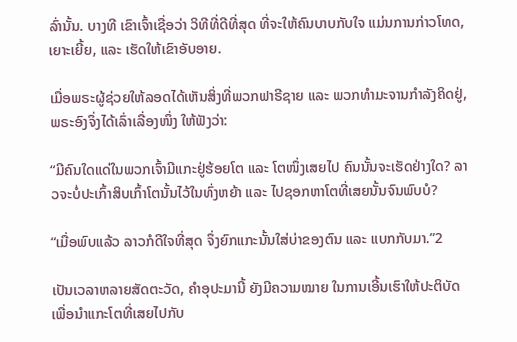ລົ່ານັ້ນ. ບາງທີ ເຂົາເຈົ້າເຊື່ອວ່າ ວິທີທີ່ດີທີ່ສຸດ ທີ່ຈະໃຫ້ຄົນບາບກັບໃຈ ແມ່ນການກ່າວໂທດ, ເຍາະເຍີ້ຍ, ແລະ ເຮັດໃຫ້ເຂົາອັບອາຍ.

ເມື່ອພຣະຜູ້ຊ່ວຍໃຫ້ລອດໄດ້ເຫັນສິ່ງທີ່ພວກຟາຣີຊາຍ ແລະ ພວກທຳມະຈານກຳລັງຄິດຢູ່, ພຣະອົງຈຶ່ງໄດ້ເລົ່າເລື່ອງໜຶ່ງ ໃຫ້ຟັງວ່າ:

“ມີຄົນໃດແດ່ໃນພວກເຈົ້າມີແກະຢູ່ຮ້ອຍໂຕ ແລະ ໂຕໜຶ່ງເສຍໄປ ຄົນນັ້ນຈະເຮັດຢ່າງໃດ? ລາວຈະບໍ່ປະເກົ້າສິບເກົ້າໂຕນັ້ນໄວ້ໃນທົ່ງຫຍ້າ ແລະ ໄປຊອກຫາໂຕທີ່ເສຍນັ້ນຈົນພົບບໍ?

“ເມື່ອພົບແລ້ວ ລາວກໍດີໃຈທີ່ສຸດ ຈຶ່ງຍົກແກະນັ້ນໃສ່ບ່າຂອງຕົນ ແລະ ແບກກັບມາ.”2

ເປັນເວລາຫລາຍສັດຕະວັດ, ຄຳອຸປະມານີ້ ຍັງມີຄວາມໝາຍ ໃນການເອີ້ນເຮົາໃຫ້ປະຕິບັດ ເພື່ອນຳແກະໂຕທີ່ເສຍໄປກັບ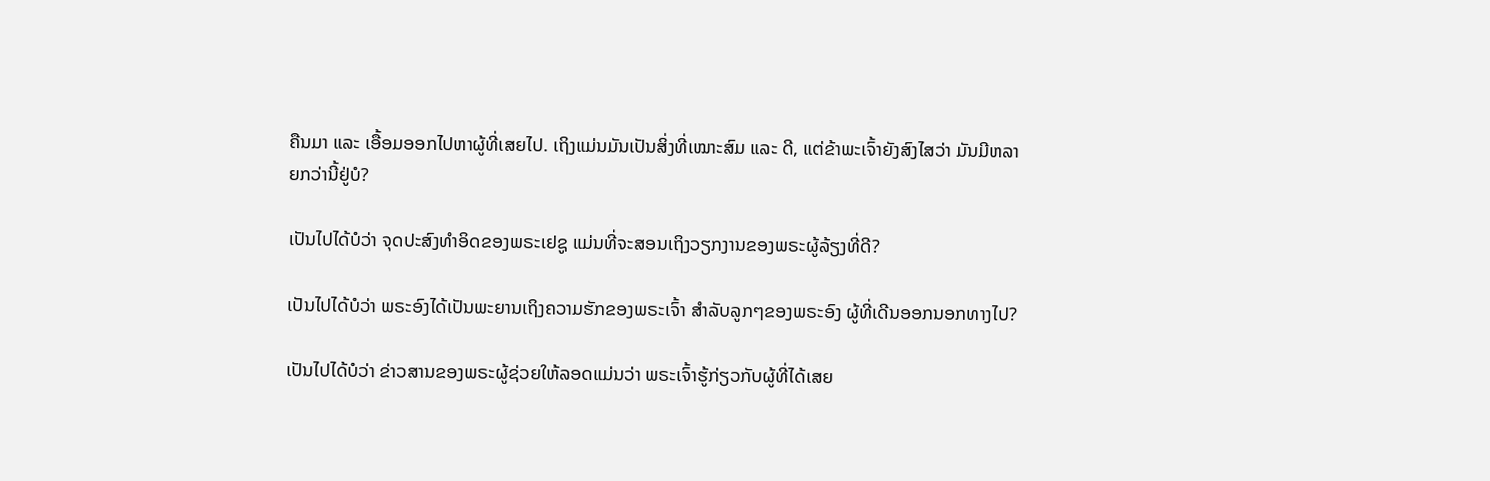ຄືນມາ ແລະ ເອື້ອມອອກໄປຫາຜູ້ທີ່ເສຍໄປ. ເຖິງແມ່ນມັນເປັນສິ່ງທີ່ເໝາະສົມ ແລະ ດີ, ແຕ່ຂ້າພະເຈົ້າຍັງສົງໄສວ່າ ມັນມີຫລາຍກວ່ານີ້ຢູ່ບໍ?

ເປັນໄປໄດ້ບໍວ່າ ຈຸດປະສົງທຳອິດຂອງພຣະເຢຊູ ແມ່ນທີ່ຈະສອນເຖິງວຽກງານຂອງພຣະຜູ້ລ້ຽງທີ່ດີ?

ເປັນໄປໄດ້ບໍວ່າ ພຣະອົງໄດ້ເປັນພະຍານເຖິງຄວາມຮັກຂອງພຣະເຈົ້າ ສຳລັບລູກໆຂອງພຣະອົງ ຜູ້ທີ່ເດີນອອກນອກທາງໄປ?

ເປັນໄປໄດ້ບໍວ່າ ຂ່າວສານຂອງພຣະຜູ້ຊ່ວຍໃຫ້ລອດແມ່ນວ່າ ພຣະເຈົ້າຮູ້ກ່ຽວກັບຜູ້ທີ່ໄດ້ເສຍ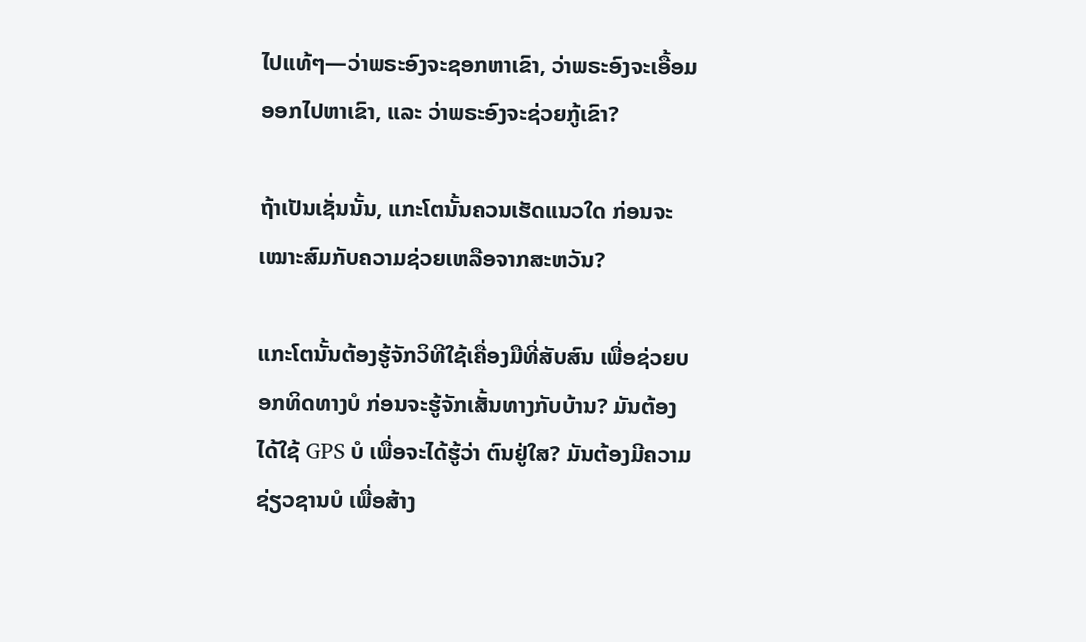ໄປແທ້ໆ—ວ່າພຣະອົງຈະຊອກຫາເຂົາ, ວ່າພຣະອົງຈະເອື້ອມອອກໄປຫາເຂົາ, ແລະ ວ່າພຣະອົງຈະຊ່ວຍກູ້ເຂົາ?

ຖ້າເປັນເຊັ່ນນັ້ນ, ແກະໂຕນັ້ນຄວນເຮັດແນວໃດ ກ່ອນຈະເໝາະສົມກັບຄວາມຊ່ວຍເຫລືອຈາກສະຫວັນ?

ແກະໂຕນັ້ນຕ້ອງຮູ້ຈັກວິທີໃຊ້ເຄື່ອງມືທີ່ສັບສົນ ເພື່ອຊ່ວຍບອກທິດທາງບໍ ກ່ອນຈະຮູ້ຈັກເສັ້ນທາງກັບບ້ານ? ມັນຕ້ອງໄດ້ໃຊ້ GPS ບໍ ເພື່ອຈະໄດ້ຮູ້ວ່າ ຕົນຢູ່ໃສ? ມັນຕ້ອງມີຄວາມຊ່ຽວຊານບໍ ເພື່ອສ້າງ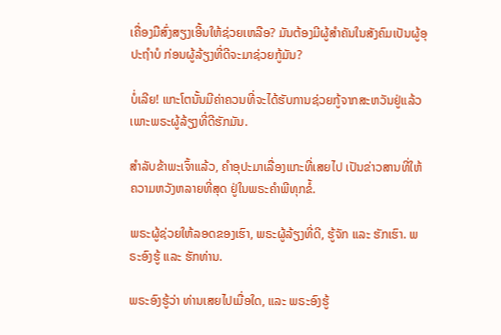ເຄື່ອງມືສົ່ງສຽງເອີ້ນໃຫ້ຊ່ວຍເຫລືອ? ມັນຕ້ອງມີຜູ້ສຳຄັນໃນສັງຄົມເປັນຜູ້ອຸປະຖຳບໍ ກ່ອນຜູ້ລ້ຽງທີ່ດີຈະມາຊ່ວຍກູ້ມັນ?

ບໍ່ເລີຍ! ແກະໂຕນັ້ນມີຄ່າຄວນທີ່ຈະໄດ້ຮັບການຊ່ວຍກູ້ຈາກສະຫວັນຢູ່ແລ້ວ ເພາະພຣະຜູ້ລ້ຽງທີ່ດີຮັກມັນ.

ສຳລັບຂ້າພະເຈົ້າແລ້ວ, ຄຳອຸປະມາເລື່ອງແກະທີ່ເສຍໄປ ເປັນຂ່າວສານທີ່ໃຫ້ຄວາມຫວັງຫລາຍທີ່ສຸດ ຢູ່ໃນພຣະຄຳພີທຸກຂໍ້.

ພຣະຜູ້ຊ່ວຍໃຫ້ລອດຂອງເຮົາ, ພຣະຜູ້ລ້ຽງທີ່ດີ, ຮູ້ຈັກ ແລະ ຮັກເຮົາ. ພຣະອົງຮູ້ ແລະ ຮັກທ່ານ.

ພຣະອົງຮູ້ວ່າ ທ່ານເສຍໄປເມື່ອໃດ, ແລະ ພຣະອົງຮູ້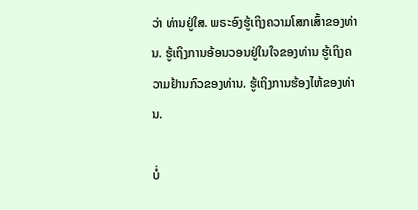ວ່າ ທ່ານຢູ່ໃສ. ພຣະອົງຮູ້ເຖິງຄວາມໂສກເສົ້າຂອງທ່ານ. ຮູ້ເຖິງການອ້ອນວອນຢູ່ໃນໃຈຂອງທ່ານ ຮູ້ເຖິງຄວາມຢ້ານກົວຂອງທ່ານ. ຮູ້ເຖິງການຮ້ອງໄຫ້ຂອງທ່ານ.

ບໍ່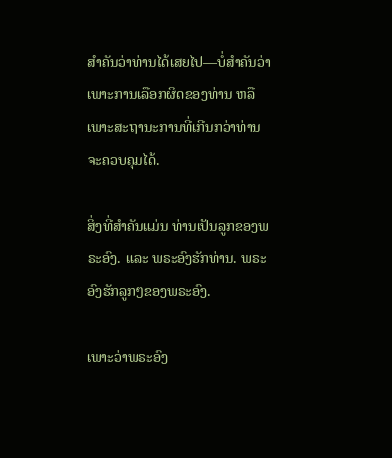ສຳຄັນວ່າທ່ານໄດ້ເສຍໄປ—ບໍ່ສຳຄັນວ່າ ເພາະການເລືອກຜິດຂອງທ່ານ ຫລື ເພາະສະຖານະການທີ່ເກີນກວ່າທ່ານຈະຄວບຄຸມໄດ້.

ສິ່ງທີ່ສຳຄັນແມ່ນ ທ່ານເປັນລູກຂອງພຣະອົງ. ແລະ ພຣະອົງຮັກທ່ານ. ພຣະອົງຮັກລູກໆຂອງພຣະອົງ.

ເພາະວ່າພຣະອົງ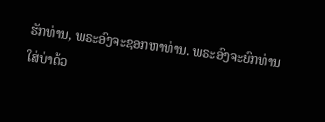ຮັກທ່ານ, ພຣະອົງຈະຊອກຫາທ່ານ. ພຣະອົງຈະຍົກທ່ານໃສ່ບ່າດ້ວ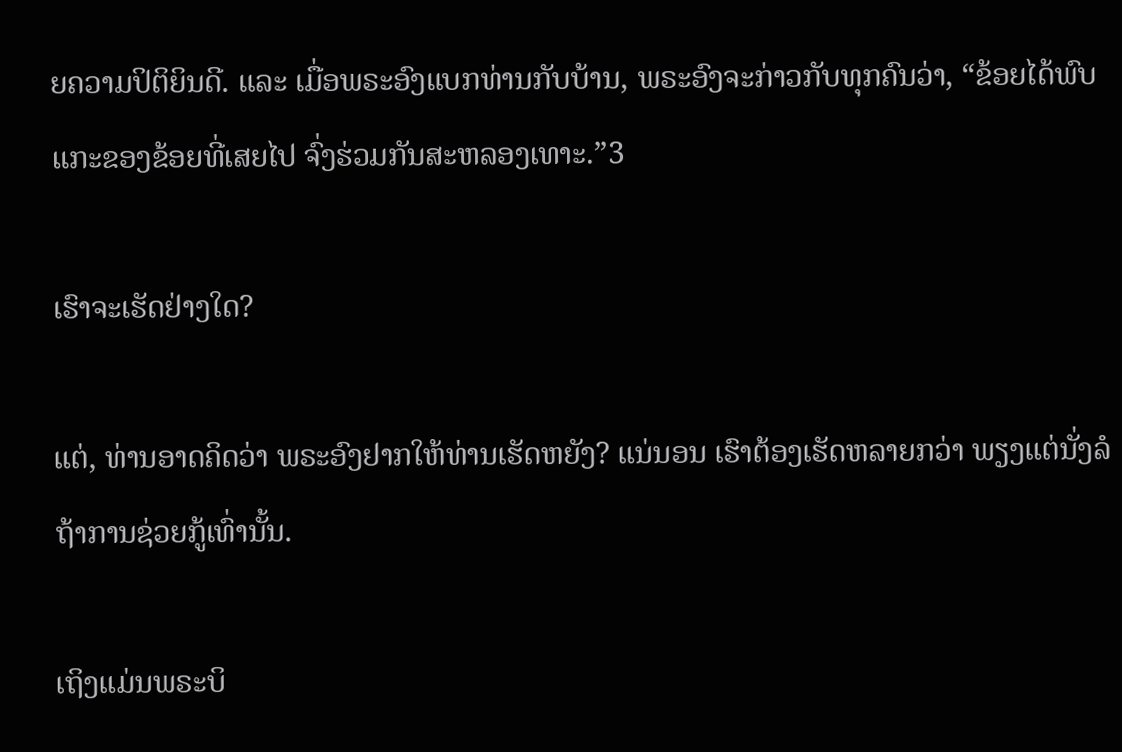ຍຄວາມປິຕິຍິນດີ. ແລະ ເມື່ອພຣະອົງແບກທ່ານກັບບ້ານ, ພຣະອົງຈະກ່າວກັບທຸກຄົນວ່າ, “ຂ້ອຍໄດ້ພົບແກະຂອງຂ້ອຍທີ່ເສຍໄປ ຈົ່ງຮ່ວມກັນສະຫລອງເທາະ.”3

ເຮົາຈະເຮັດຢ່າງໃດ?

ແຕ່, ທ່ານອາດຄິດວ່າ ພຣະອົງຢາກໃຫ້ທ່ານເຮັດຫຍັງ? ແນ່ນອນ ເຮົາຕ້ອງເຮັດຫລາຍກວ່າ ພຽງແຕ່ນັ່ງລໍຖ້າການຊ່ວຍກູ້ເທົ່ານັ້ນ.

ເຖິງແມ່ນພຣະບິ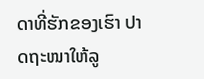ດາທີ່ຮັກຂອງເຮົາ ປາດຖະໜາໃຫ້ລູ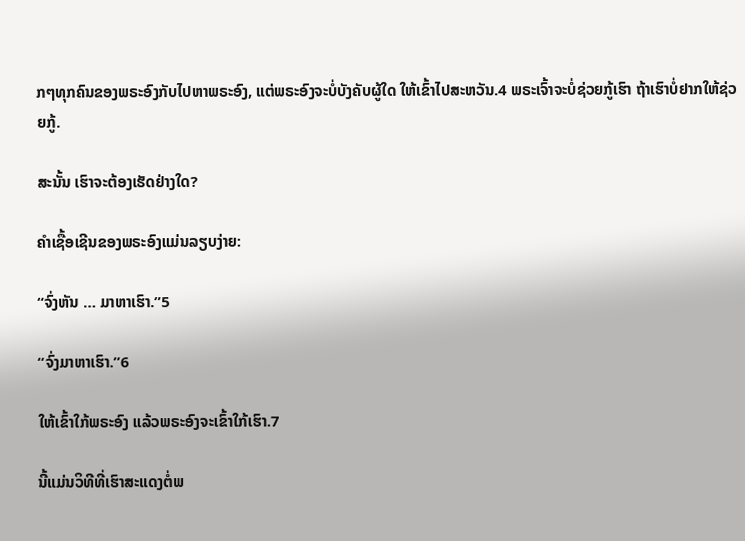ກໆທຸກຄົນຂອງພຣະອົງກັບໄປຫາພຣະອົງ, ແຕ່ພຣະອົງຈະບໍ່ບັງຄັບຜູ້ໃດ ໃຫ້ເຂົ້າໄປສະຫວັນ.4 ພຣະເຈົ້າຈະບໍ່ຊ່ວຍກູ້ເຮົາ ຖ້າເຮົາບໍ່ຢາກໃຫ້ຊ່ວຍກູ້.

ສະນັ້ນ ເຮົາຈະຕ້ອງເຮັດຢ່າງໃດ?

ຄຳເຊື້ອເຊີນຂອງພຣະອົງແມ່ນລຽບງ່າຍ:

“ຈົ່ງຫັນ … ມາຫາເຮົາ.”5

“ຈົ່ງມາຫາເຮົາ.”6

ໃຫ້ເຂົ້າໃກ້ພຣະອົງ ແລ້ວພຣະອົງຈະເຂົ້າໃກ້ເຮົາ.7

ນີ້ແມ່ນວິທີທີ່ເຮົາສະແດງຕໍ່ພ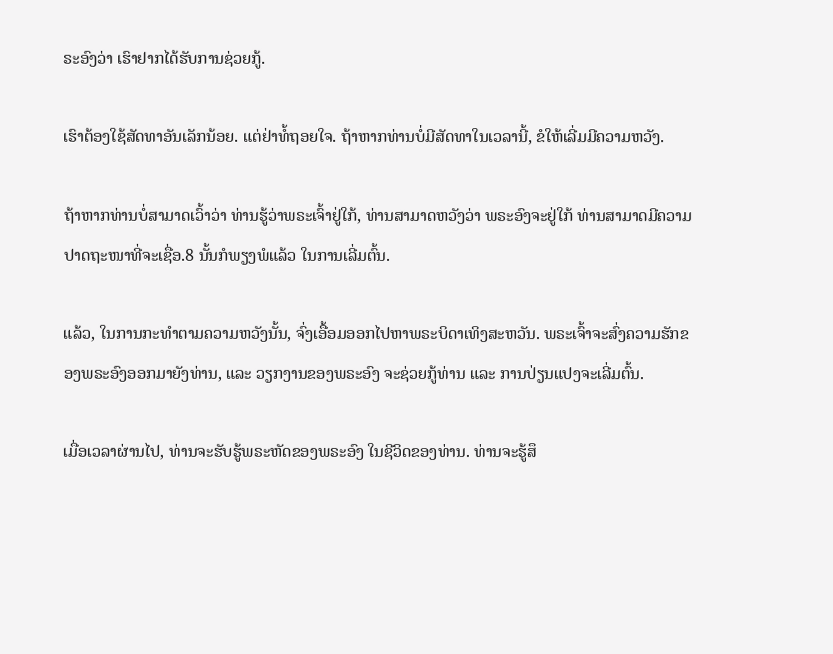ຣະອົງວ່າ ເຮົາຢາກໄດ້ຮັບການຊ່ວຍກູ້.

ເຮົາຕ້ອງໃຊ້ສັດທາອັນເລັກນ້ອຍ. ແຕ່ຢ່າທໍ້ຖອຍໃຈ. ຖ້າຫາກທ່ານບໍ່ມີສັດທາໃນເວລານີ້, ຂໍໃຫ້ເລີ່ມມີຄວາມຫວັງ.

ຖ້າຫາກທ່ານບໍ່ສາມາດເວົ້າວ່າ ທ່ານຮູ້ວ່າພຣະເຈົ້າຢູ່ໃກ້, ທ່ານສາມາດຫວັງວ່າ ພຣະອົງຈະຢູ່ໃກ້ ທ່ານສາມາດມີຄວາມປາດຖະໜາທີ່ຈະເຊື່ອ.8 ນັ້ນກໍພຽງພໍແລ້ວ ໃນການເລີ່ມຕົ້ນ.

ແລ້ວ, ໃນການກະທຳຕາມຄວາມຫວັງນັ້ນ, ຈົ່ງເອື້ອມອອກໄປຫາພຣະບິດາເທິງສະຫວັນ. ພຣະເຈົ້າຈະສົ່ງຄວາມຮັກຂອງພຣະອົງອອກມາຍັງທ່ານ, ແລະ ວຽກງານຂອງພຣະອົງ ຈະຊ່ວຍກູ້ທ່ານ ແລະ ການປ່ຽນແປງຈະເລີ່ມຕົ້ນ.

ເມື່ອເວລາຜ່ານໄປ, ທ່ານຈະຮັບຮູ້ພຣະຫັດຂອງພຣະອົງ ໃນຊີວິດຂອງທ່ານ. ທ່ານຈະຮູ້ສຶ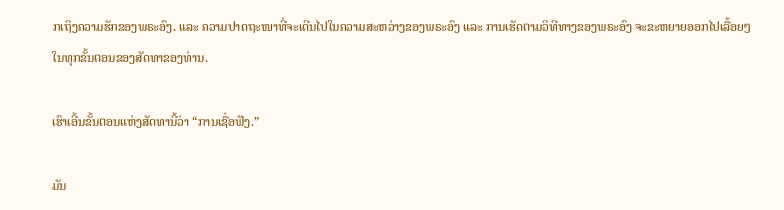ກເຖິງຄວາມຮັກຂອງພຣະອົງ. ແລະ ຄວາມປາດຖະໜາທີ່ຈະເດີນໄປໃນຄວາມສະຫວ່າງຂອງພຣະອົງ ແລະ ການເຮັດຕາມວິທີທາງຂອງພຣະອົງ ຈະຂະຫຍາຍອອກໄປເລື້ອຍໆ ໃນທຸກຂັ້ນຕອນຂອງສັດທາຂອງທ່ານ.

ເຮົາເອີ້ນຂັ້ນຕອນແຫ່ງສັດທານີ້ວ່າ “ການເຊື່ອຟັງ.”

ມັນ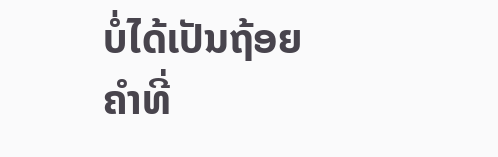ບໍ່ໄດ້ເປັນຖ້ອຍຄຳທີ່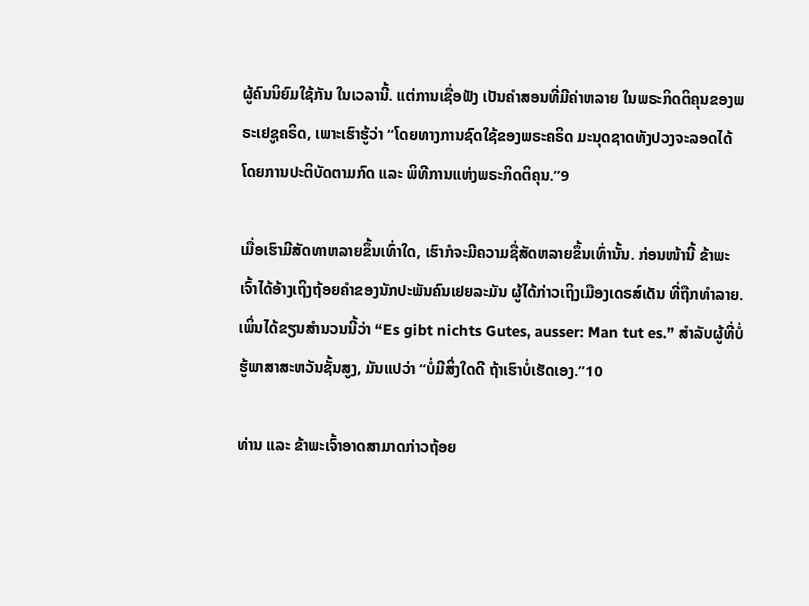ຜູ້ຄົນນິຍົມໃຊ້ກັນ ໃນເວລານີ້. ແຕ່ການເຊື່ອຟັງ ເປັນຄຳສອນທີ່ມີຄ່າຫລາຍ ໃນພຣະກິດຕິຄຸນຂອງພຣະເຢຊູຄຣິດ, ເພາະເຮົາຮູ້ວ່າ “ໂດຍທາງການຊົດໃຊ້ຂອງພຣະຄຣິດ ມະນຸດຊາດທັງປວງຈະລອດໄດ້ ໂດຍການປະຕິບັດຕາມກົດ ແລະ ພິທີການແຫ່ງພຣະກິດຕິຄຸນ.”9

ເມື່ອເຮົາມີສັດທາຫລາຍຂຶ້ນເທົ່າໃດ, ເຮົາກໍຈະມີຄວາມຊື່ສັດຫລາຍຂຶ້ນເທົ່ານັ້ນ. ກ່ອນໜ້ານີ້ ຂ້າພະເຈົ້າໄດ້ອ້າງເຖິງຖ້ອຍຄຳຂອງນັກປະພັນຄົນເຢຍລະມັນ ຜູ້ໄດ້ກ່າວເຖິງເມືອງເດຣສ໌ເດັນ ທີ່ຖືກທຳລາຍ. ເພິ່ນໄດ້ຂຽນສຳນວນນີ້ວ່າ “Es gibt nichts Gutes, ausser: Man tut es.” ສຳລັບຜູ້ທີ່ບໍ່ຮູ້ພາສາສະຫວັນຊັ້ນສູງ, ມັນແປວ່າ “ບໍ່ມີສິ່ງໃດດີ ຖ້າເຮົາບໍ່ເຮັດເອງ.”10

ທ່ານ ແລະ ຂ້າພະເຈົ້າອາດສາມາດກ່າວຖ້ອຍ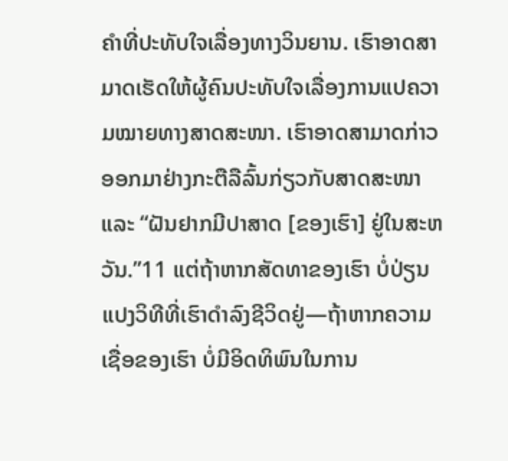ຄຳທີ່ປະທັບໃຈເລື່ອງທາງວິນຍານ. ເຮົາອາດສາມາດເຮັດໃຫ້ຜູ້ຄົນປະທັບໃຈເລື່ອງການແປຄວາມໝາຍທາງສາດສະໜາ. ເຮົາອາດສາມາດກ່າວອອກມາຢ່າງກະຕືລືລົ້ນກ່ຽວກັບສາດສະໜາ ແລະ “ຝັນຢາກມີປາສາດ [ຂອງເຮົາ] ຢູ່ໃນສະຫວັນ.”11 ແຕ່ຖ້າຫາກສັດທາຂອງເຮົາ ບໍ່ປ່ຽນແປງວິທີທີ່ເຮົາດຳລົງຊີວິດຢູ່—ຖ້າຫາກຄວາມເຊື່ອຂອງເຮົາ ບໍ່ມີອິດທິພົນໃນການ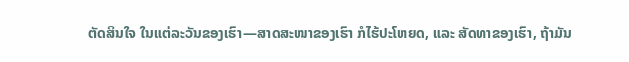ຕັດສິນໃຈ ໃນແຕ່ລະວັນຂອງເຮົາ—ສາດສະໜາຂອງເຮົາ ກໍໄຮ້ປະໂຫຍດ, ແລະ ສັດທາຂອງເຮົາ, ຖ້າມັນ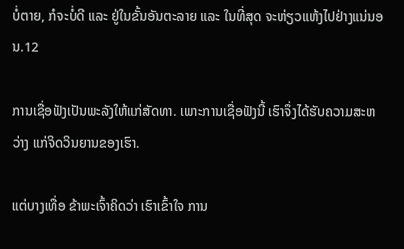ບໍ່ຕາຍ, ກໍຈະບໍ່ດີ ແລະ ຢູ່ໃນຂັ້ນອັນຕະລາຍ ແລະ ໃນທີ່ສຸດ ຈະຫ່ຽວແຫ້ງໄປຢ່າງແນ່ນອນ.12

ການເຊື່ອຟັງເປັນພະລັງໃຫ້ແກ່ສັດທາ. ເພາະການເຊື່ອຟັງນີ້ ເຮົາຈຶ່ງໄດ້ຮັບຄວາມສະຫວ່າງ ແກ່ຈິດວິນຍານຂອງເຮົາ.

ແຕ່ບາງເທື່ອ ຂ້າພະເຈົ້າຄິດວ່າ ເຮົາເຂົ້າໃຈ ການ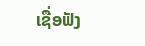ເຊື່ອຟັງ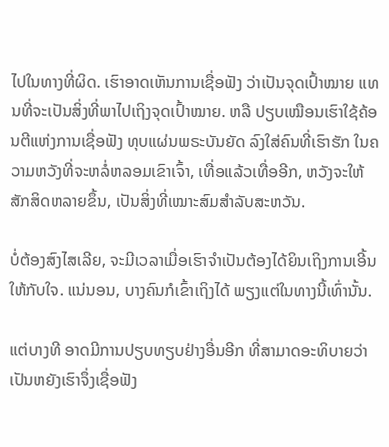ໄປໃນທາງທີ່ຜິດ. ເຮົາອາດເຫັນການເຊື່ອຟັງ ວ່າເປັນຈຸດເປົ້າໝາຍ ແທນທີ່ຈະເປັນສິ່ງທີ່ພາໄປເຖິງຈຸດເປົ້າໝາຍ. ຫລື ປຽບເໝືອນເຮົາໃຊ້ຄ້ອນຕີແຫ່ງການເຊື່ອຟັງ ທຸບແຜ່ນພຣະບັນຍັດ ລົງໃສ່ຄົນທີ່ເຮົາຮັກ ໃນຄວາມຫວັງທີ່ຈະຫລໍ່ຫລອມເຂົາເຈົ້າ, ເທື່ອແລ້ວເທື່ອອີກ, ຫວັງຈະໃຫ້ສັກສິດຫລາຍຂຶ້ນ, ເປັນສິ່ງທີ່ເໝາະສົມສຳລັບສະຫວັນ.

ບໍ່ຕ້ອງສົງໄສເລີຍ, ຈະມີເວລາເມື່ອເຮົາຈຳເປັນຕ້ອງໄດ້ຍິນເຖິງການເອີ້ນໃຫ້ກັບໃຈ. ແນ່ນອນ, ບາງຄົນກໍເຂົ້າເຖິງໄດ້ ພຽງແຕ່ໃນທາງນີ້ເທົ່ານັ້ນ.

ແຕ່ບາງທີ ອາດມີການປຽບທຽບຢ່າງອື່ນອີກ ທີ່ສາມາດອະທິບາຍວ່າ ເປັນຫຍັງເຮົາຈຶ່ງເຊື່ອຟັງ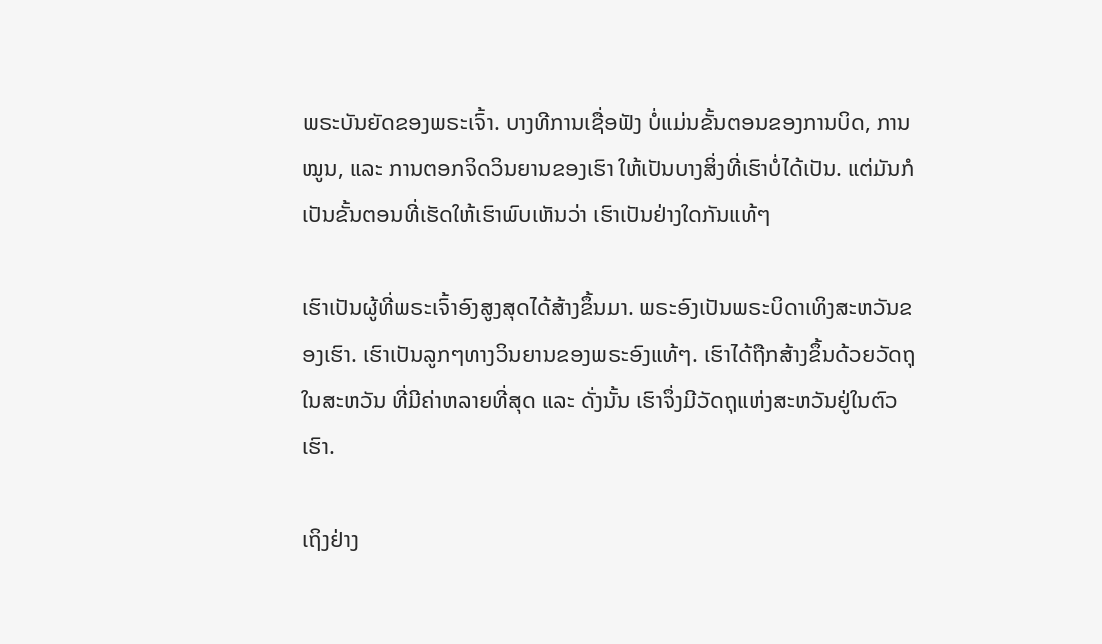ພຣະບັນຍັດຂອງພຣະເຈົ້າ. ບາງທີການເຊື່ອຟັງ ບໍ່ແມ່ນຂັ້ນຕອນຂອງການບິດ, ການໝູນ, ແລະ ການຕອກຈິດວິນຍານຂອງເຮົາ ໃຫ້ເປັນບາງສິ່ງທີ່ເຮົາບໍ່ໄດ້ເປັນ. ແຕ່ມັນກໍເປັນຂັ້ນຕອນທີ່ເຮັດໃຫ້ເຮົາພົບເຫັນວ່າ ເຮົາເປັນຢ່າງໃດກັນແທ້ໆ

ເຮົາເປັນຜູ້ທີ່ພຣະເຈົ້າອົງສູງສຸດໄດ້ສ້າງຂຶ້ນມາ. ພຣະອົງເປັນພຣະບິດາເທິງສະຫວັນຂອງເຮົາ. ເຮົາເປັນລູກໆທາງວິນຍານຂອງພຣະອົງແທ້ໆ. ເຮົາໄດ້ຖືກສ້າງຂຶ້ນດ້ວຍວັດຖຸໃນສະຫວັນ ທີ່ມີຄ່າຫລາຍທີ່ສຸດ ແລະ ດັ່ງນັ້ນ ເຮົາຈຶ່ງມີວັດຖຸແຫ່ງສະຫວັນຢູ່ໃນຕົວເຮົາ.

ເຖິງຢ່າງ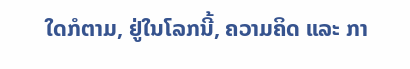ໃດກໍຕາມ, ຢູ່ໃນໂລກນີ້, ຄວາມຄິດ ແລະ ກາ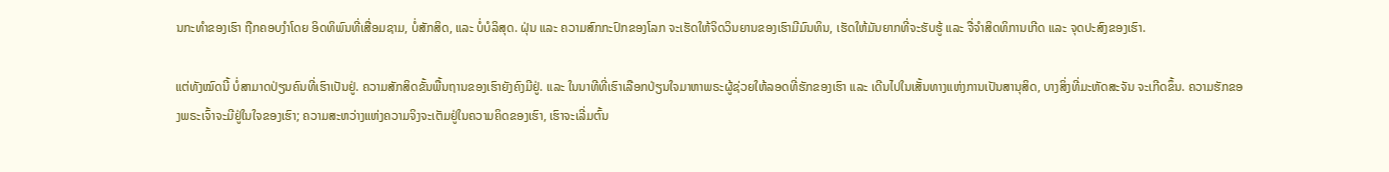ນກະທຳຂອງເຮົາ ຖືກຄອບງຳໂດຍ ອິດທິພົນທີ່ເສື່ອມຊາມ, ບໍ່ສັກສິດ, ແລະ ບໍ່ບໍລິສຸດ. ຝຸ່ນ ແລະ ຄວາມສົກກະປົກຂອງໂລກ ຈະເຮັດໃຫ້ຈິດວິນຍານຂອງເຮົາມີມົນທິນ, ເຮັດໃຫ້ມັນຍາກທີ່ຈະຮັບຮູ້ ແລະ ຈື່ຈຳສິດທິການເກີດ ແລະ ຈຸດປະສົງຂອງເຮົາ.

ແຕ່ທັງໝົດນີ້ ບໍ່ສາມາດປ່ຽນຄົນທີ່ເຮົາເປັນຢູ່. ຄວາມສັກສິດຂັ້ນພື້ນຖານຂອງເຮົາຍັງຄົງມີຢູ່. ແລະ ໃນນາທີທີ່ເຮົາເລືອກປ່ຽນໃຈມາຫາພຣະຜູ້ຊ່ວຍໃຫ້ລອດທີ່ຮັກຂອງເຮົາ ແລະ ເດີນໄປໃນເສັ້ນທາງແຫ່ງການເປັນສານຸສິດ, ບາງສິ່ງທີ່ມະຫັດສະຈັນ ຈະເກີດຂຶ້ນ. ຄວາມຮັກຂອງພຣະເຈົ້າຈະມີຢູ່ໃນໃຈຂອງເຮົາ; ຄວາມສະຫວ່າງແຫ່ງຄວາມຈິງຈະເຕັມຢູ່ໃນຄວາມຄິດຂອງເຮົາ, ເຮົາຈະເລີ່ມຕົ້ນ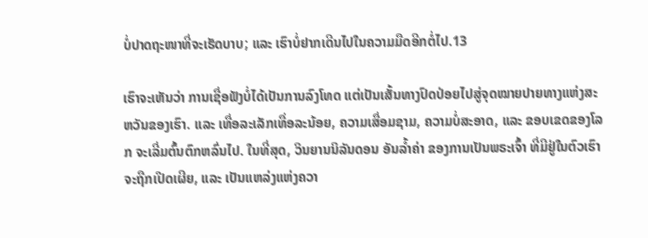ບໍ່ປາດຖະໜາທີ່ຈະເຮັດບາບ; ແລະ ເຮົາບໍ່ຢາກເດີນໄປໃນຄວາມມືດອີກຕໍ່ໄປ.13

ເຮົາຈະເຫັນວ່າ ການເຊື່ອຟັງບໍ່ໄດ້ເປັນການລົງໂທດ ແຕ່ເປັນເສັ້ນທາງປົດປ່ອຍໄປສູ່ຈຸດໝາຍປາຍທາງແຫ່ງສະຫວັນຂອງເຮົາ. ແລະ ເທື່ອລະເລັກເທື່ອລະນ້ອຍ, ຄວາມເສື່ອມຊາມ, ຄວາມບໍ່ສະອາດ, ແລະ ຂອບເຂດຂອງໂລກ ຈະເລີ່ມຕົ້ນຕົກຫລົ່ນໄປ. ໃນທີ່ສຸດ, ວິນຍານນິລັນດອນ ອັນລ້ຳຄ່າ ຂອງການເປັນພຣະເຈົ້າ ທີ່ມີຢູ່ໃນຕົວເຮົາ ຈະຖືກເປີດເຜີຍ, ແລະ ເປັນແຫລ່ງແຫ່ງຄວາ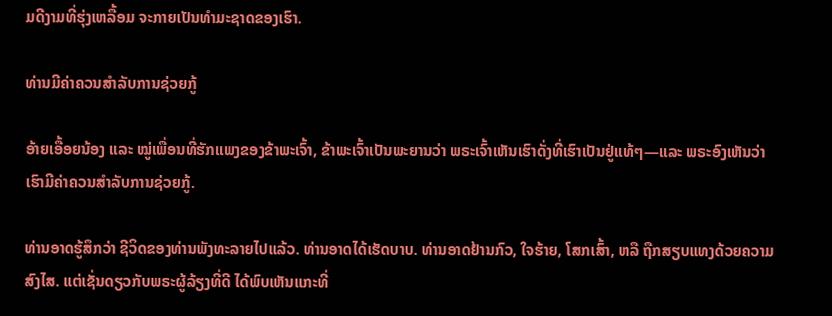ມດີງາມທີ່ຮຸ່ງເຫລື້ອມ ຈະກາຍເປັນທຳມະຊາດຂອງເຮົາ.

ທ່ານມີຄ່າຄວນສຳລັບການຊ່ວຍກູ້

ອ້າຍເອື້ອຍນ້ອງ ແລະ ໝູ່ເພື່ອນທີ່ຮັກແພງຂອງຂ້າພະເຈົ້າ, ຂ້າພະເຈົ້າເປັນພະຍານວ່າ ພຣະເຈົ້າເຫັນເຮົາດັ່ງທີ່ເຮົາເປັນຢູ່ແທ້ໆ—ແລະ ພຣະອົງເຫັນວ່າ ເຮົາມີຄ່າຄວນສຳລັບການຊ່ວຍກູ້.

ທ່ານອາດຮູ້ສຶກວ່າ ຊີວິດຂອງທ່ານພັງທະລາຍໄປແລ້ວ. ທ່ານອາດໄດ້ເຮັດບາບ. ທ່ານອາດຢ້ານກົວ, ໃຈຮ້າຍ, ໂສກເສົ້າ, ຫລື ຖືກສຽບແທງດ້ວຍຄວາມສົງໄສ. ແຕ່ເຊັ່ນດຽວກັບພຣະຜູ້ລ້ຽງທີ່ດີ ໄດ້ພົບເຫັນແກະທີ່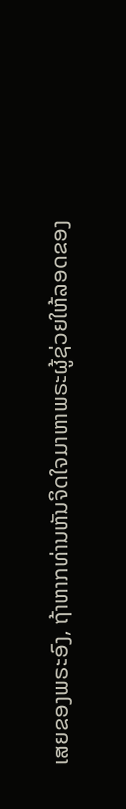ເສຍຂອງພຣະອົງ, ຖ້າຫາກທ່ານຫັນຈິດໃຈມາຫາພຣະຜູ້ຊ່ວຍໃຫ້ລອດຂອງ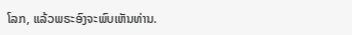ໂລກ, ແລ້ວພຣະອົງຈະພົບເຫັນທ່ານ.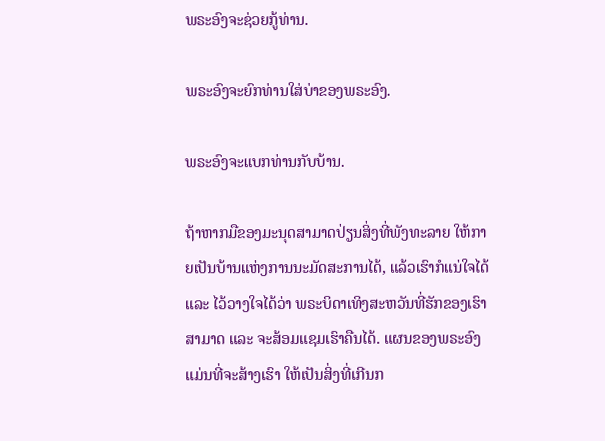ພຣະອົງຈະຊ່ວຍກູ້ທ່ານ.

ພຣະອົງຈະຍົກທ່ານໃສ່ບ່າຂອງພຣະອົງ.

ພຣະອົງຈະແບກທ່ານກັບບ້ານ.

ຖ້າຫາກມືຂອງມະນຸດສາມາດປ່ຽນສິ່ງທີ່ພັງທະລາຍ ໃຫ້ກາຍເປັນບ້ານແຫ່ງການນະມັດສະການໄດ້, ແລ້ວເຮົາກໍແນ່ໃຈໄດ້ ແລະ ໄວ້ວາງໃຈໄດ້ວ່າ ພຣະບິດາເທິງສະຫວັນທີ່ຮັກຂອງເຮົາສາມາດ ແລະ ຈະສ້ອມແຊມເຮົາຄືນໄດ້. ແຜນຂອງພຣະອົງ ແມ່ນທີ່ຈະສ້າງເຮົາ ໃຫ້ເປັນສິ່ງທີ່ເກີນກ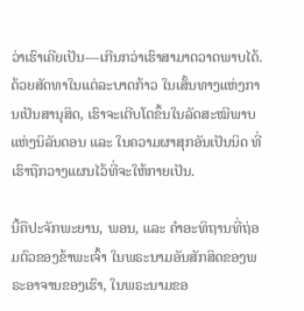ວ່າເຮົາເຄີຍເປັນ—ເກີນກວ່າເຮົາສາມາດວາດພາບໄດ້. ດ້ວຍສັດທາໃນແຕ່ລະບາດກ້າວ ໃນເສັ້ນທາງແຫ່ງການເປັນສານຸສິດ, ເຮົາຈະເຕີບໂຕຂຶ້ນໃນລັດສະໝີພາບແຫ່ງນິລັນດອນ ແລະ ໃນຄວາມຜາສຸກອັນເປັນນິດ ທີ່ເຮົາຖືກວາງແຜນໄວ້ທີ່ຈະໃຫ້ກາຍເປັນ.

ນີ້ຄືປະຈັກພະຍານ, ພອນ, ແລະ ຄຳອະທິຖານທີ່ຖ່ອມຕົວຂອງຂ້າພະເຈົ້າ ໃນພຣະນາມອັນສັກສິດຂອງພຣະອາຈານຂອງເຮົາ, ໃນພຣະນາມຂອ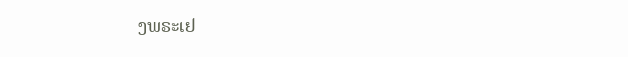ງພຣະເຢ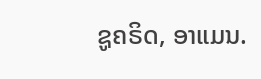ຊູຄຣິດ, ອາແມນ.